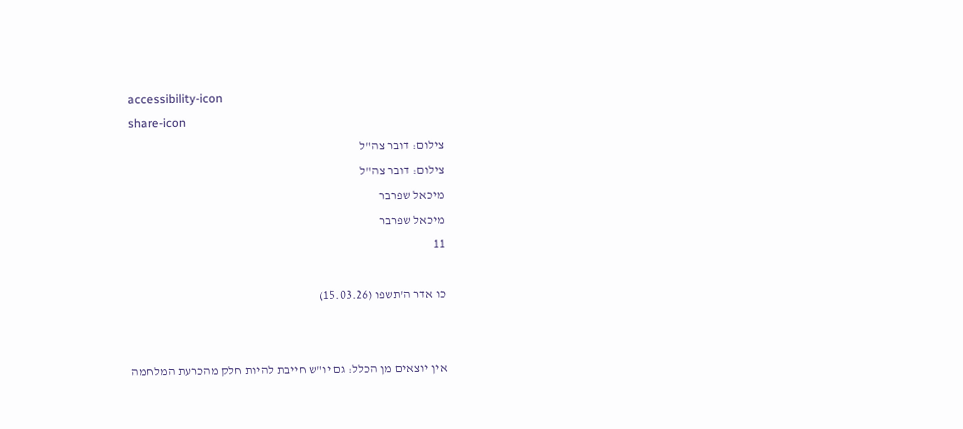accessibility-icon
share-icon
צילום: דובר צה"ל
צילום: דובר צה"ל
מיכאל שפרבר
מיכאל שפרבר
11

כו אדר ה'תשפו (15.03.26)


אין יוצאים מן הכלל: גם יו"ש חייבת להיות חלק מהכרעת המלחמה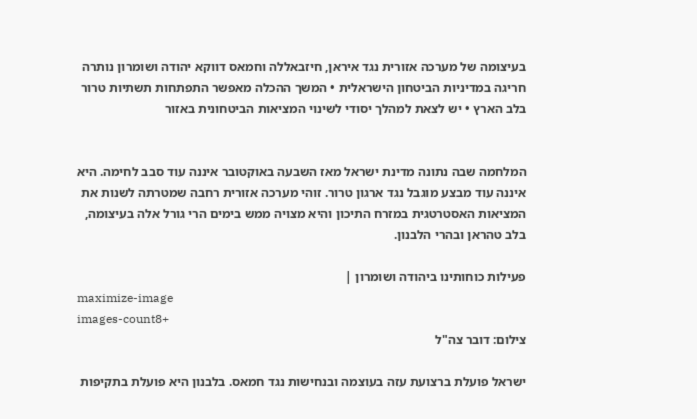בעיצומה של מערכה אזורית נגד איראן, חיזבאללה וחמאס דווקא יהודה ושומרון נותרה חריגה במדיניות הביטחון הישראלית • המשך ההכלה מאפשר התפתחות תשתיות טרור בלב הארץ • יש לצאת למהלך יסודי לשינוי המציאות הביטחונית באזור


המלחמה שבה נתונה מדינת ישראל מאז השבעה באוקטובר איננה עוד סבב לחימה. היא איננה עוד מבצע מוגבל נגד ארגון טרור. זוהי מערכה אזורית רחבה שמטרתה לשנות את המציאות האסטרטגית במזרח התיכון והיא מצויה ממש בימים הרי גורל אלה בעיצומה, בלב טהראן ובהרי הלבנון.

פעילות כוחותינו ביהודה ושומרון |
maximize-image
images-count8+
צילום: דובר צה"ל

ישראל פועלת ברצועת עזה בעוצמה ובנחישות נגד חמאס. בלבנון היא פועלת בתקיפות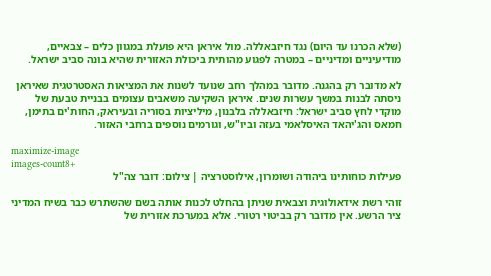(שלא הכרנו עד היום) נגד חיזבאללה. מול איראן היא פועלת במגוון כלים – צבאיים, מודיעיניים ומדיניים – במטרה לפגוע מהותית ביכולת האזורית שהיא בונה סביב ישראל.

לא מדובר רק בהגנה. מדובר במהלך רחב שנועד לשנות את המציאות האסטרטגית שאיראן ניסתה לבנות במשך עשרות שנים. איראן השקיעה משאבים עצומים בבניית טבעת של מוקדי לחץ סביב ישראל: חיזבאללה בלבנון, מיליציות בסוריה ובעיראק, החות'ים בתימן, חמאס והג'יהאד האיסלאמי בעזה וביו"ש, וגורמים נוספים ברחבי האזור.

maximize-image
images-count8+
פעילות כוחותינו ביהודה ושומרון, אילוסטרציה | צילום: דובר צה"ל

זוהי רשת אידאולוגית וצבאית שניתן בהחלט לכנות אותה בשם שהשתרש כבר בשיח המדיני ציר הרשע. אין מדובר רק בביטוי רטורי. אלא במערכת אזורית של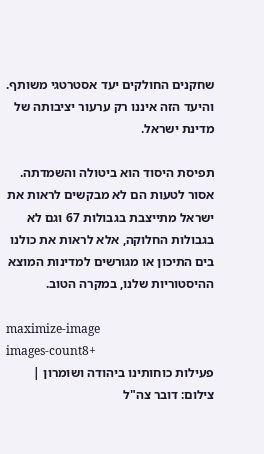שחקנים החולקים יעד אסטרטגי משותף. והיעד הזה איננו רק ערעור יציבותה של מדינת ישראל.

תפיסת היסוד הוא ביטולה והשמדתה. אסור לטעות הם לא מבקשים לראות את ישראל מתייצבת בגבולות 67 וגם לא בגבולות החלוקה, אלא לראות את כולנו בים התיכון או מגורשים למדינות המוצא ההיסטוריות שלנו, במקרה הטוב.

maximize-image
images-count8+
פעילות כוחותינו ביהודה ושומרון | צילום: דובר צה"ל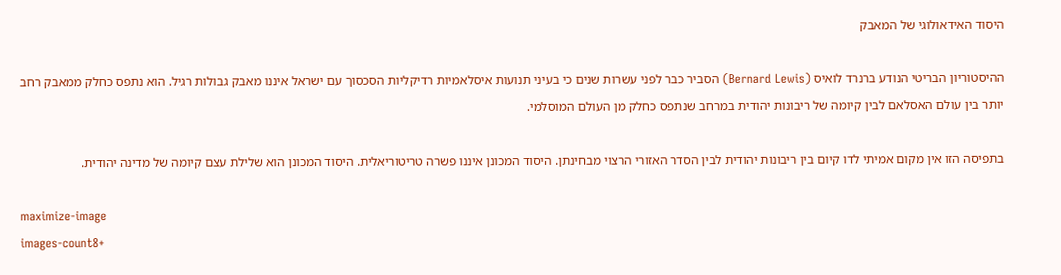היסוד האידאולוגי של המאבק

ההיסטוריון הבריטי הנודע ברנרד לואיס (Bernard Lewis) הסביר כבר לפני עשרות שנים כי בעיני תנועות איסלאמיות רדיקליות הסכסוך עם ישראל איננו מאבק גבולות רגיל. הוא נתפס כחלק ממאבק רחב יותר בין עולם האסלאם לבין קיומה של ריבונות יהודית במרחב שנתפס כחלק מן העולם המוסלמי.

בתפיסה הזו אין מקום אמיתי לדו קיום בין ריבונות יהודית לבין הסדר האזורי הרצוי מבחינתן. היסוד המכונן איננו פשרה טריטוריאלית. היסוד המכונן הוא שלילת עצם קיומה של מדינה יהודית.

maximize-image
images-count8+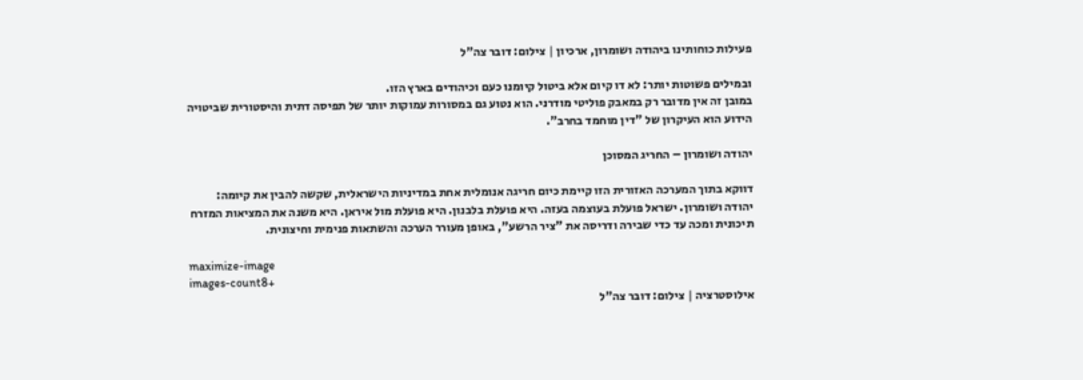פעילות כוחותינו ביהודה ושומרון, ארכיון | צילום: דובר צה"ל

ובמילים פשוטות יותר: לא דו קיום אלא ביטול קיומנו כעם וכיהודים בארץ הזו.
במובן זה אין מדובר רק במאבק פוליטי מודרני. הוא נטוע גם במסורות עמוקות יותר של תפיסה דתית והיסטורית שביטויה הידוע הוא העיקרון של "דין מוחמד בחרב".

יהודה ושומרון – החריג המסוכן

דווקא בתוך המערכה האזורית הזו קיימת כיום חריגה אנומלית אחת במדיניות הישראלית, שקשה להבין את קיומה: יהודה ושומרון. ישראל פועלת בעוצמה בעזה. היא פועלת בלבנון. היא פועלת מול איראן. היא משנה את המציאות המזרח תיכונית ומכה עד כדי שבירה ודריסה את "ציר הרשע", באופן מעורר הערכה והשתאות פנימית וחיצונית.

maximize-image
images-count8+
אילוסטרציה | צילום: דובר צה"ל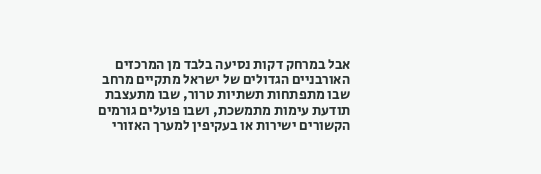אבל במרחק דקות נסיעה בלבד מן המרכזים האורבניים הגדולים של ישראל מתקיים מרחב שבו מתפתחות תשתיות טרור, שבו מתעצבת תודעת עימות מתמשכת, ושבו פועלים גורמים הקשורים ישירות או בעקיפין למערך האזורי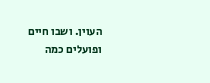העוין. ושבו חיים ופועלים כמה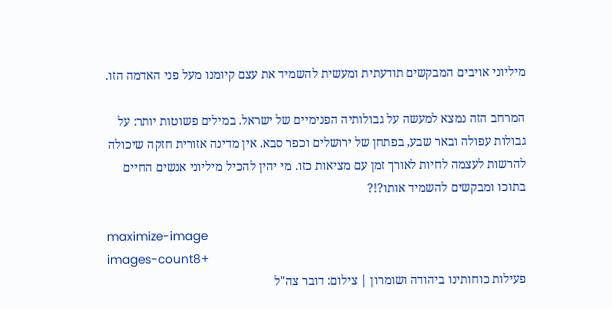מיליוני אויבים המבקשים תודעתית ומעשית להשמיד את עצם קיומנו מעל פני האדמה הזו.

המרחב הזה נמצא למעשה על גבולותיה הפנימיים של ישראל. במילים פשוטות יותר: על גבולות עפולה ובאר שבע, בפתחן של ירושלים וכפר סבא. אין מדינה אזורית חזקה שיכולה להרשות לעצמה לחיות לאורך זמן עם מציאות כזו. מי יהין להכיל מיליוני אנשים החיים בתוכו ומבקשים להשמיד אותו?!?

maximize-image
images-count8+
פעילות כוחותינו ביהודה ושומרון | צילום: דובר צה"ל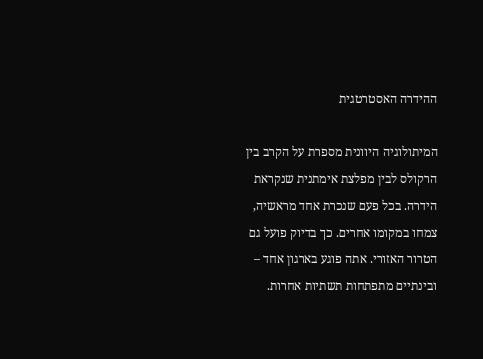ההידרה האסטרטגית

המיתולוגיה היוונית מספרת על הקרב בין הרקולס לבין מפלצת אימתנית שנקראת הידרה. בכל פעם שנכרת אחד מראשיה, צמחו במקומו אחרים. כך בדיוק פועל גם הטרור האזורי. אתה פוגע בארגון אחד – ובינתיים מתפתחות תשתיות אחרות.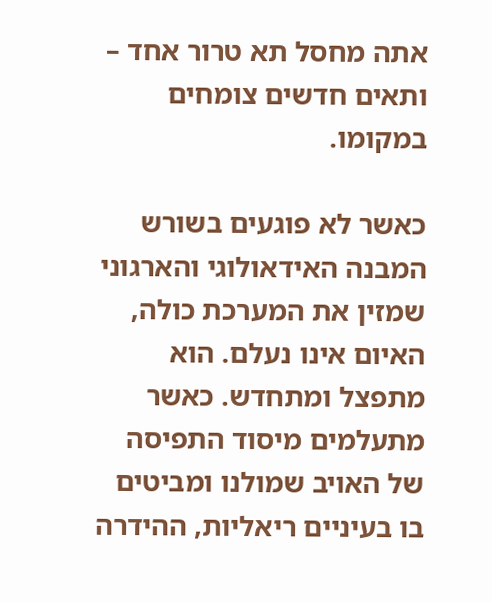אתה מחסל תא טרור אחד – ותאים חדשים צומחים במקומו.

כאשר לא פוגעים בשורש המבנה האידאולוגי והארגוני שמזין את המערכת כולה, האיום אינו נעלם. הוא מתפצל ומתחדש. כאשר מתעלמים מיסוד התפיסה של האויב שמולנו ומביטים בו בעיניים ריאליות, ההידרה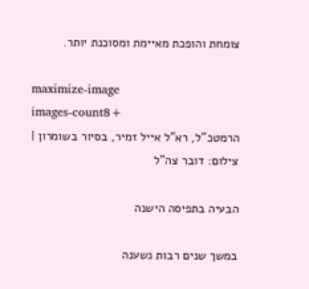צומחת והופכת מאיימת ומסוכנת יותר.

maximize-image
images-count8+
הרמטכ"ל, רא"ל אייל זמיר, בסיור בשומרון | צילום: דובר צה"ל

הבעיה בתפיסה הישנה

במשך שנים רבות נשענה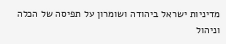מדיניות ישראל ביהודה ושומרון על תפיסה של הכלה וניהול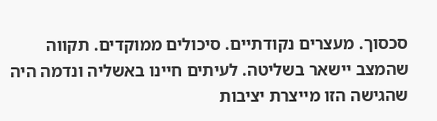סכסוך. מעצרים נקודתיים. סיכולים ממוקדים. תקווה שהמצב יישאר בשליטה. לעיתים חיינו באשליה ונדמה היה שהגישה הזו מייצרת יציבות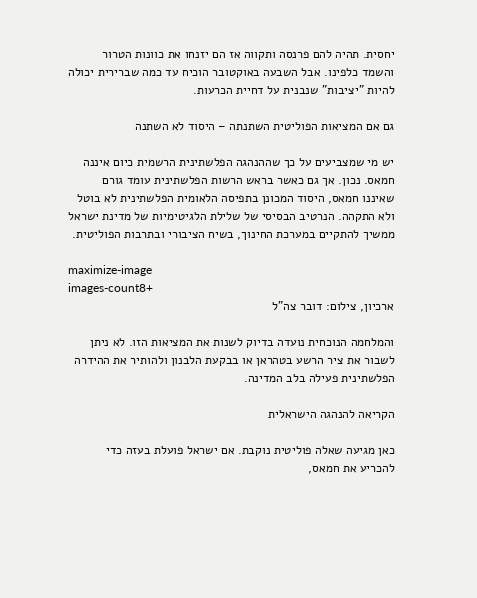יחסית. תהיה להם פרנסה ותקווה אז הם יזנחו את כוונות הטרור והשמד כלפינו. אבל השבעה באוקטובר הוכיח עד כמה שברירית יכולה להיות "יציבות" שנבנית על דחיית הכרעות.

גם אם המציאות הפוליטית השתנתה – היסוד לא השתנה

יש מי שמצביעים על כך שההנהגה הפלשתינית הרשמית כיום איננה חמאס. נכון. אך גם כאשר בראש הרשות הפלשתינית עומד גורם שאיננו חמאס, היסוד המכונן בתפיסה הלאומית הפלשתינית לא בוטל ולא התקהה. הנרטיב הבסיסי של שלילת הלגיטימיות של מדינת ישראל ממשיך להתקיים במערכת החינוך, בשיח הציבורי ובתרבות הפוליטית.

maximize-image
images-count8+
ארכיון, צילום: דובר צה"ל

והמלחמה הנוכחית נועדה בדיוק לשנות את המציאות הזו. לא ניתן לשבור את ציר הרשע בטהראן או בבקעת הלבנון ולהותיר את ההידרה הפלשתינית פעילה בלב המדינה.

הקריאה להנהגה הישראלית

כאן מגיעה שאלה פוליטית נוקבת. אם ישראל פועלת בעזה כדי להכריע את חמאס,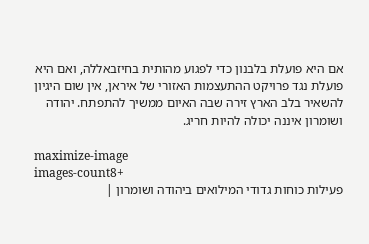אם היא פועלת בלבנון כדי לפגוע מהותית בחיזבאללה, ואם היא פועלת נגד פרויקט ההתעצמות האזורי של איראן, אין שום היגיון להשאיר בלב הארץ זירה שבה האיום ממשיך להתפתח. יהודה ושומרון איננה יכולה להיות חריג.

maximize-image
images-count8+
פעילות כוחות גדודי המילואים ביהודה ושומרון |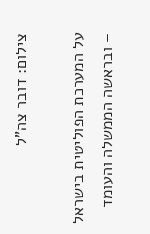צילום: דובר צה"ל

על המערכת הפוליטית בישראל – ובראשה הממשלה והעומד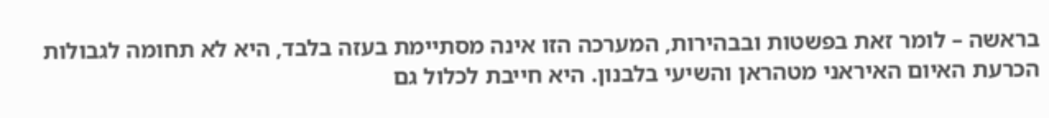בראשה – לומר זאת בפשטות ובבהירות, המערכה הזו אינה מסתיימת בעזה בלבד, היא לא תחומה לגבולות הכרעת האיום האיראני מטהראן והשיעי בלבנון. היא חייבת לכלול גם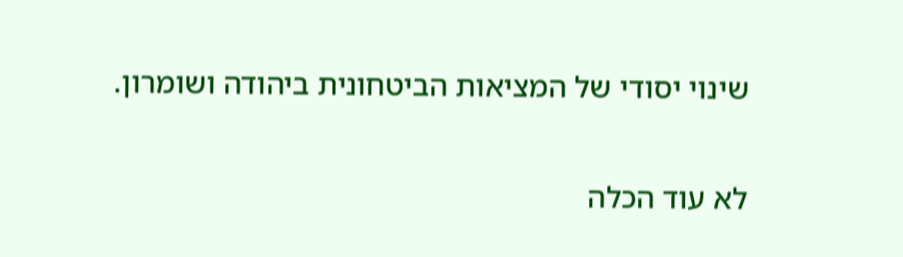שינוי יסודי של המציאות הביטחונית ביהודה ושומרון.

לא עוד הכלה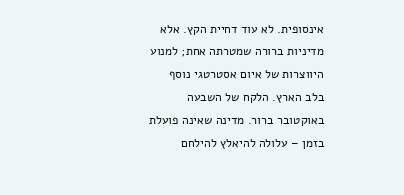אינסופית. לא עוד דחיית הקץ. אלא מדיניות ברורה שמטרתה אחת; למנוע היווצרות של איום אסטרטגי נוסף בלב הארץ. הלקח של השבעה באוקטובר ברור. מדינה שאינה פועלת בזמן – עלולה להיאלץ להילחם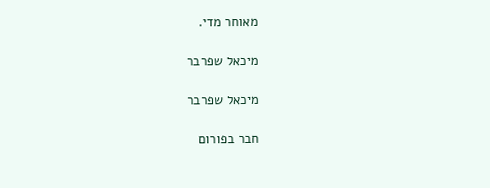מאוחר מדי.

מיכאל שפרבר

מיכאל שפרבר

חבר בפורום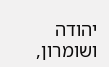יהודה ושומרון,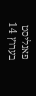פאנליסט בערוץ 14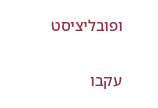ופובליציסט

עקבו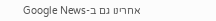אחרינו גם ב-Google News